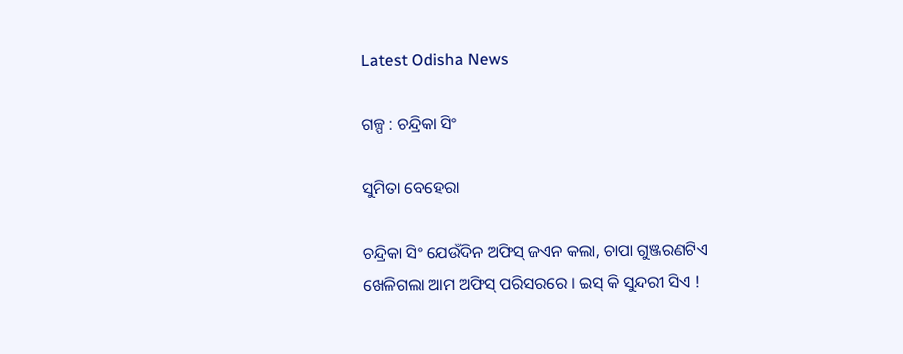Latest Odisha News

ଗଳ୍ପ : ଚନ୍ଦ୍ରିକା ସିଂ

ସୁମିତା ବେହେରା

ଚନ୍ଦ୍ରିକା ସିଂ ଯେଉଁଦିନ ଅଫିସ୍ ଜଏନ କଲା, ଚାପା ଗୁଞ୍ଜରଣଟିଏ ଖେଳିଗଲା ଆମ ଅଫିସ୍ ପରିସରରେ । ଇସ୍ କି ସୁନ୍ଦରୀ ସିଏ !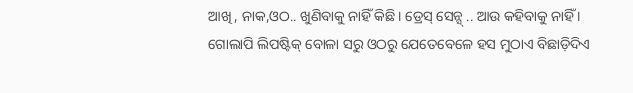ଆଖି, ନାକ,ଓଠ.. ଖୁଣିବାକୁ ନାହିଁ କିଛି। ଡ୍ରେସ୍ ସେନ୍ସ୍ .. ଆଉ କହିବାକୁ ନାହିଁ । ଗୋଲାପି ଲିପଷ୍ଟିକ୍ ବୋଳା ସରୁ ଓଠରୁ ଯେତେବେଳେ ହସ ମୁଠାଏ ବିଛାଡ଼ିଦିଏ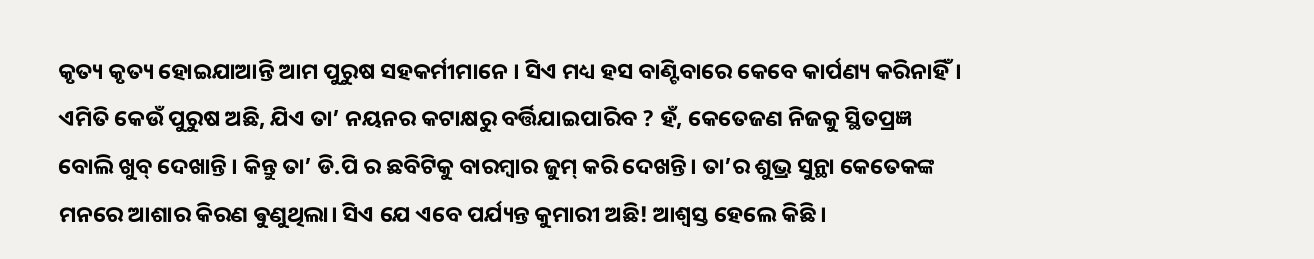କୃତ୍ୟ କୃତ୍ୟ ହୋଇଯାଆନ୍ତି ଆମ ପୁରୁଷ ସହକର୍ମୀମାନେ । ସିଏ ମଧ୍ୟ ହସ ବାଣ୍ଟିବାରେ କେବେ କାର୍ପଣ୍ୟ କରିନାହିଁ। ଏମିତି କେଉଁ ପୁରୁଷ ଅଛି, ଯିଏ ତା’ ନୟନର କଟାକ୍ଷରୁ ବର୍ତ୍ତିଯାଇପାରିବ ? ହଁ, କେତେଜଣ ନିଜକୁ ସ୍ଥିତପ୍ରଜ୍ଞ ବୋଲି ଖୁବ୍ ଦେଖାନ୍ତି । କିନ୍ତୁ ତା’ ଡି.ପି ର ଛବିଟିକୁ ବାରମ୍ବାର ଜୁମ୍ କରି ଦେଖନ୍ତି। ତା’ର ଶୁଭ୍ର ସୁନ୍ଥା କେତେକଙ୍କ ମନରେ ଆଶାର କିରଣ ଵୁଣୁଥିଲା। ସିଏ ଯେ ଏବେ ପର୍ଯ୍ୟନ୍ତ କୁମାରୀ ଅଛି! ଆଶ୍ବସ୍ତ ହେଲେ କିଛି ।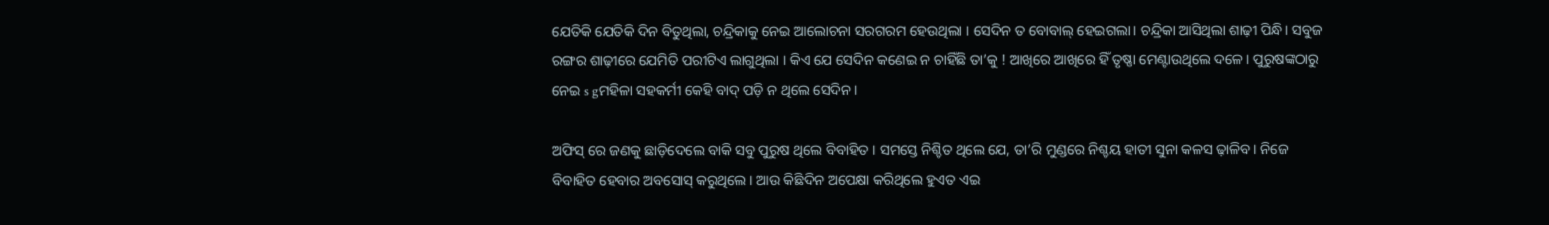ଯେତିକି ଯେତିକି ଦିନ ବିତୁଥିଲା, ଚନ୍ଦ୍ରିକାକୁ ନେଇ ଆଲୋଚନା ସରଗରମ ହେଉଥିଲା । ସେଦିନ ତ ବୋବାଲ୍ ହେଇଗଲା। ଚନ୍ଦ୍ରିକା ଆସିଥିଲା ଶାଢ଼ୀ ପିନ୍ଧି। ସବୁଜ ରଙ୍ଗର ଶାଢ଼ୀରେ ଯେମିତି ପରୀଟିଏ ଲାଗୁଥିଲା । କିଏ ଯେ ସେଦିନ କଣେଇ ନ ଚାହିଁଛି ତା’କୁ ! ଆଖିରେ ଆଖିରେ ହିଁ ତୃଷ୍ଣା ମେଣ୍ଟାଉଥିଲେ ଦଳେ। ପୁରୁଷଙ୍କଠାରୁ ନେଇ s gମହିଳା ସହକର୍ମୀ କେହି ବାଦ୍ ପଡ଼ି ନ ଥିଲେ ସେଦିନ।

ଅଫିସ୍ ରେ ଜଣକୁ ଛାଡ଼ିଦେଲେ ବାକି ସବୁ ପୁରୁଷ ଥିଲେ ବିବାହିତ । ସମସ୍ତେ ନିଶ୍ଚିତ ଥିଲେ ଯେ, ତା’ରି ମୁଣ୍ଡରେ ନିଶ୍ଚୟ ହାତୀ ସୁନା କଳସ ଢ଼ାଳିବ। ନିଜେ ବିବାହିତ ହେବାର ଅବସୋସ୍ କରୁଥିଲେ। ଆଉ କିଛିଦିନ ଅପେକ୍ଷା କରିଥିଲେ ହୁଏତ ଏଇ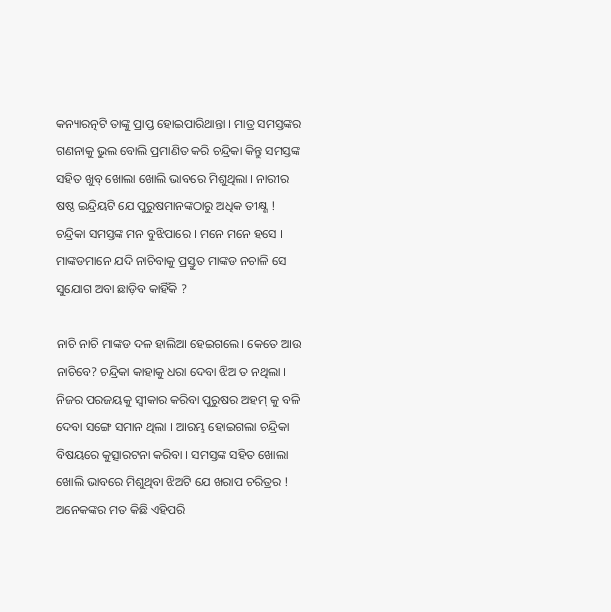କନ୍ୟାରତ୍ନଟି ତାଙ୍କୁ ପ୍ରାପ୍ତ ହୋଇପାରିଥାନ୍ତା । ମାତ୍ର ସମସ୍ତଙ୍କର ଗଣନାକୁ ଭୁଲ ବୋଲି ପ୍ରମାଣିତ କରି ଚନ୍ଦ୍ରିକା କିନ୍ତୁ ସମସ୍ତଙ୍କ ସହିତ ଖୁବ୍ ଖୋଲା ଖୋଲି ଭାବରେ ମିଶୁଥିଲା । ନାରୀର ଷଷ୍ଠ ଇନ୍ଦ୍ରିୟଟି ଯେ ପୁରୁଷମାନଙ୍କଠାରୁ ଅଧିକ ତୀକ୍ଷ୍ଣ ! ଚନ୍ଦ୍ରିକା ସମସ୍ତଙ୍କ ମନ ବୁଝିପାରେ । ମନେ ମନେ ହସେ । ମାଙ୍କଡମାନେ ଯଦି ନାଚିବାକୁ ପ୍ରସ୍ତୁତ ମାଙ୍କଡ ନଚାଳି ସେ ସୁଯୋଗ ଅବା ଛାଡ଼ିବ କାହିଁକି ?

ନାଚି ନାଚି ମାଙ୍କଡ ଦଳ ହାଲିଆ ହେଇଗଲେ। କେତେ ଆଉ ନାଚିବେ? ଚନ୍ଦ୍ରିକା କାହାକୁ ଧରା ଦେବା ଝିଅ ତ ନଥିଲା । ନିଜର ପରଜୟକୁ ସ୍ବୀକାର କରିବା ପୁରୁଷର ଅହମ୍ କୁ ବଳି ଦେବା ସଙ୍ଗେ ସମାନ ଥିଲା । ଆରମ୍ଭ ହୋଇଗଲା ଚନ୍ଦ୍ରିକା ବିଷୟରେ କୁତ୍ସାରଟନା କରିବା । ସମସ୍ତଙ୍କ ସହିତ ଖୋଲା ଖୋଲି ଭାବରେ ମିଶୁଥିବା ଝିଅଟି ଯେ ଖରାପ ଚରିତ୍ରର ! ଅନେକଙ୍କର ମତ କିଛି ଏହିପରି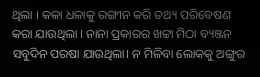ଥିଲା । କଳା ଧଳାକୁ ରଙ୍ଗୀନ କରି ତଥ୍ୟ ପରିବେଷଣ କରା ଯାଉଥିଲା । ନାନା ପ୍ରକାରର ଖଟ୍ଟା ମିଠା ବ୍ୟଞ୍ଜନ ସବୁଦିନ ପରଷା ଯାଉଥିଲା। ନ ମିଳିବା ଲୋକକୁ ଅଙ୍ଗୁର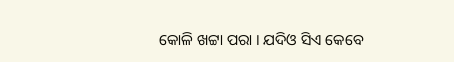କୋଳି ଖଟ୍ଟା ପରା । ଯଦିଓ ସିଏ କେବେ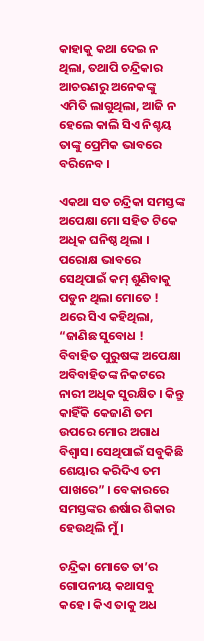କାହାକୁ କଥା ଦେଇ ନ ଥିଲା, ତଥାପି ଚନ୍ଦ୍ରିକାର ଆଚରଣରୁ ଅନେକଙ୍କୁ ଏମିତି ଲାଗୁଥିଲା, ଆଜି ନ ହେଲେ କାଲି ସିଏ ନିଶ୍ଚୟ ତାଙ୍କୁ ପ୍ରେମିକ ଭାବରେ ବରିନେବ ।

ଏକଥା ସତ ଚନ୍ଦ୍ରିକା ସମସ୍ତଙ୍କ ଅପେକ୍ଷା ମୋ ସହିତ ଟିକେ ଅଧିକ ଘନିଷ୍ଠ ଥିଲା । ପରୋକ୍ଷ ଭାବରେ ସେଥିପାଇଁ କମ୍ ଶୁଣିବାକୁ ପଡୁନ ଥିଲା ମୋତେ ! ଥରେ ସିଏ କହିଥିଲା, “ଜାଣିଛ ସୁବୋଧ ! ବିବାହିତ ପୁରୁଷଙ୍କ ଅପେକ୍ଷା ଅବିବାହିତଙ୍କ ନିକଟରେ ନାରୀ ଅଧିକ ସୁରକ୍ଷିତ । କିନ୍ତୁ କାହିଁକି କେଜାଣି ତମ ଉପରେ ମୋର ଅଗାଧ ବିଶ୍ୱାସ। ସେଥିପାଇଁ ସବୁକିଛି ଶେୟାର କରିଦିଏ ତମ ପାଖରେ” । ବେକାରରେ ସମସ୍ତଙ୍କର ଈର୍ଷାର ଶିକାର ହେଉଥିଲି ମୁଁ।

ଚନ୍ଦ୍ରିକା ମୋତେ ତା’ର ଗୋପନୀୟ କଥାସବୁ କହେ। କିଏ ତାକୁ ଅଧ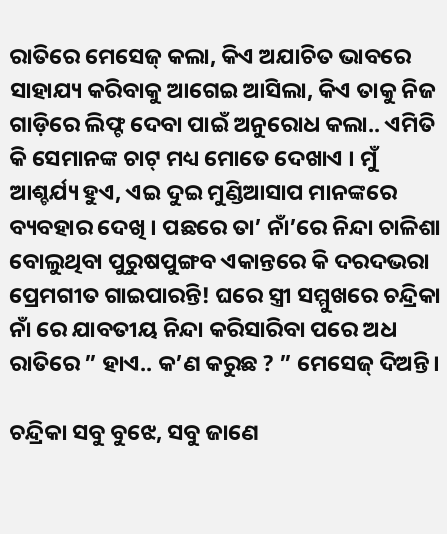ରାତିରେ ମେସେଜ୍ କଲା, କିଏ ଅଯାଚିତ ଭାବରେ ସାହାଯ୍ୟ କରିବାକୁ ଆଗେଇ ଆସିଲା, କିଏ ତାକୁ ନିଜ ଗାଡ଼ିରେ ଲିଫ୍ଟ ଦେବା ପାଇଁ ଅନୁରୋଧ କଲା.. ଏମିତି କି ସେମାନଙ୍କ ଚାଟ୍ ମଧ୍ୟ ମୋତେ ଦେଖାଏ । ମୁଁ ଆଶ୍ଚର୍ଯ୍ୟ ହୁଏ, ଏଇ ଦୁଇ ମୁଣ୍ଡିଆସାପ ମାନଙ୍କରେ ବ୍ୟବହାର ଦେଖି । ପଛରେ ତା’ ନାଁ’ରେ ନିନ୍ଦା ଚାଳିଶା ବୋଲୁଥିବା‌ ପୁରୁଷପୁଙ୍ଗବ ଏକାନ୍ତରେ କି ଦରଦଭରା ପ୍ରେମଗୀତ ଗାଇପାରନ୍ତି! ଘରେ ସ୍ତ୍ରୀ ସମ୍ମୁଖରେ ଚନ୍ଦ୍ରିକା ନାଁ ରେ ଯାବତୀୟ ନିନ୍ଦା କରିସାରିବା ପରେ ଅଧ ରାତିରେ ” ହାଏ.. କ’ଣ କରୁଛ ? ” ମେସେଜ୍ ଦିଅନ୍ତି।

ଚନ୍ଦ୍ରିକା ସବୁ ବୁଝେ, ସବୁ ଜାଣେ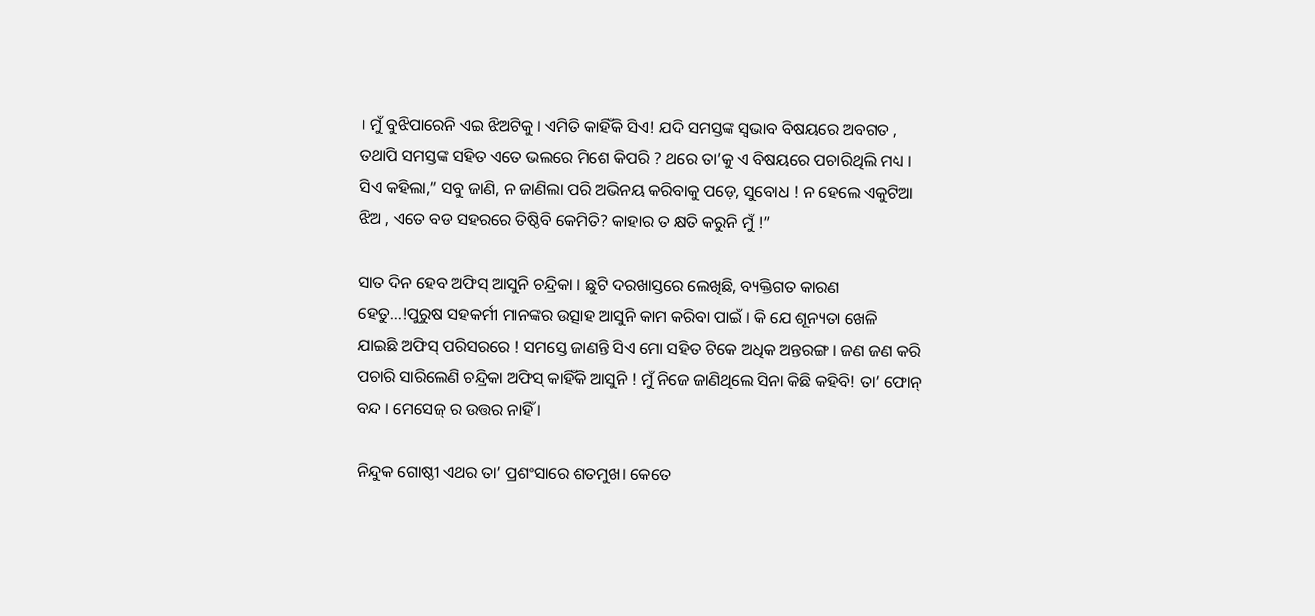। ମୁଁ ବୁଝିପାରେନି ଏଇ ଝିଅଟିକୁ । ଏମିତି କାହିଁକି ସିଏ! ଯଦି ସମସ୍ତଙ୍କ ସ୍ଵଭାବ ବିଷୟରେ ଅବଗତ , ତଥାପି ସମସ୍ତଙ୍କ ସହିତ ଏତେ ଭଲରେ ମିଶେ କିପରି ? ଥରେ ତା’କୁ ଏ ବିଷୟରେ ପଚାରିଥିଲି ମଧ୍ୟ । ସିଏ କହିଲା,” ସବୁ ଜାଣି, ନ ଜାଣିଲା ପରି ଅଭିନୟ କରିବାକୁ ପଡ଼େ, ସୁବୋଧ ! ନ ହେଲେ ଏକୁଟିଆ ଝିଅ , ଏତେ ବଡ ସହରରେ ତିଷ୍ଠିବି କେମିତି? କାହାର ତ କ୍ଷତି କରୁନି ମୁଁ !”

ସାତ ଦିନ ହେବ ଅଫିସ୍ ଆସୁନି ଚନ୍ଦ୍ରିକା । ଛୁଟି ଦରଖାସ୍ତରେ ଲେଖିଛି, ବ୍ୟକ୍ତିଗତ କାରଣ ହେତୁ…!ପୁରୁଷ ସହକର୍ମୀ ମାନଙ୍କର ଉତ୍ସାହ ଆସୁନି କାମ କରିବା ପାଇଁ । କି ଯେ ଶୂନ୍ୟତା ଖେଳି ଯାଇଛି ଅଫିସ୍ ପରିସରରେ ! ସମସ୍ତେ ଜାଣନ୍ତି ସିଏ ମୋ ସହିତ ଟିକେ ଅଧିକ ଅନ୍ତରଙ୍ଗ । ଜଣ ଜଣ କରି ପଚାରି ସାରିଲେଣି ଚନ୍ଦ୍ରିକା ଅଫିସ୍ କାହିଁକି ଆସୁନି ! ମୁଁ ନିଜେ ଜାଣିଥିଲେ ସିନା କିଛି କହିବି! ତା’ ଫୋନ୍ ବନ୍ଦ । ମେସେଜ୍ ର ଉତ୍ତର ନାହିଁ ।

ନିନ୍ଦୁକ ଗୋଷ୍ଠୀ ଏଥର ତା’ ପ୍ରଶଂସାରେ ଶତମୁଖ। କେତେ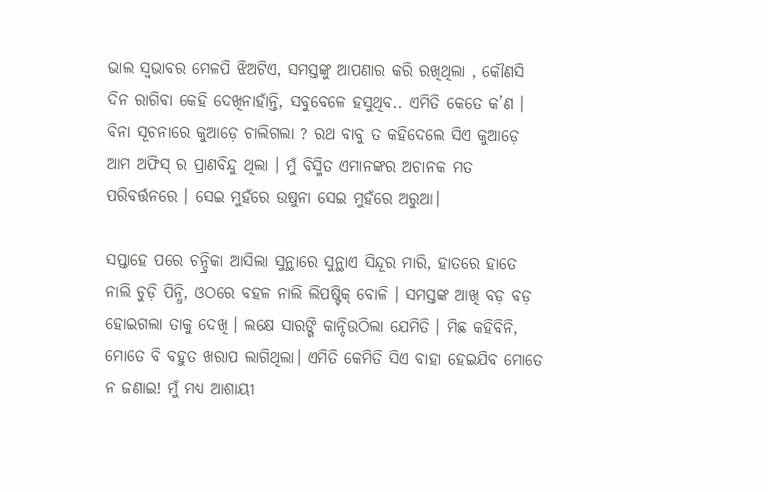ଭାଲ ସ୍ୱଭାବର ମେଳପି ଝିଅଟିଏ, ସମସ୍ତଙ୍କୁ ଆପଣାର କରି ରଖିଥିଲା , କୌଣସି ଦିନ ରାଗିବା କେହି ଦେଖିନାହାଁନ୍ତି, ସବୁବେଳେ ହସୁଥିବ.. ଏମିତି କେତେ କ’ଣ । ବିନା ସୂଚନାରେ କୁଆଡ଼େ ଚାଲିଗଲା ? ରଥ ବାବୁ ତ କହିଦେଲେ ସିଏ କୁଆଡ଼େ ଆମ ଅଫିସ୍ ର ପ୍ରାଣବିନ୍ଦୁ ଥିଲା । ମୁଁ ବିସ୍ମିତ ଏମାନଙ୍କର ଅଚାନକ ମତ ପରିବର୍ତ୍ତନରେ । ସେଇ ମୁହଁରେ ଉଷୁନା ସେଇ ମୁହଁରେ ଅରୁଆ।

ସପ୍ତାହେ ପରେ ଚନ୍ଦ୍ରିକା ଆସିଲା ସୁନ୍ଥାରେ ସୁନ୍ଥାଏ ସିନ୍ଦୂର ମାରି, ହାତରେ ହାତେ ନାଲି ଚୁଡ଼ି ପିନ୍ଧି, ଓଠରେ ବହଳ ନାଲି ଲିପଷ୍ଟିକ୍ ବୋଳି । ସମସ୍ତଙ୍କ ଆଖି ବଡ଼ ବଡ଼ ହୋଇଗଲା ତାକୁ ଦେଖି । ଲକ୍ଷେ ସାରଙ୍ଗି କାନ୍ଦିଉଠିଲା ଯେମିତି । ମିଛ କହିବିନି, ମୋତେ ବି ବହୁତ ଖରାପ ଲାଗିଥିଲା। ଏମିତି କେମିତି ସିଏ ବାହା ହେଇଯିବ ମୋତେ ନ ଜଣାଇ! ମୁଁ ମଧ୍ୟ ଆଶାୟୀ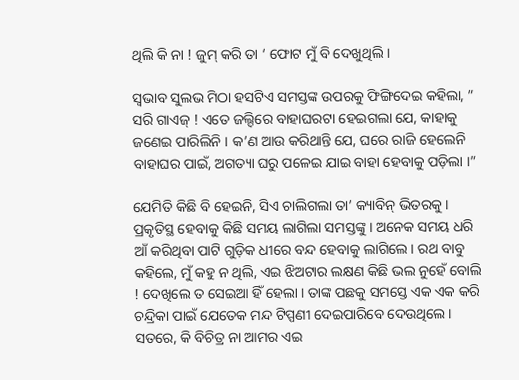ଥିଲି କି ନା ! ଜୁମ୍ କରି ତା ‘ ଫୋଟ ମୁଁ ବି ଦେଖୁଥିଲି ।

ସ୍ବଭାବ ସୁଲଭ ମିଠା ହସଟିଏ ସମସ୍ତଙ୍କ ଉପରକୁ ଫିଙ୍ଗିଦେଇ କହିଲା, ” ସରି ଗାଏଜ୍ ! ଏତେ ଜଲ୍ଦିରେ ବାହାଘରଟା ହେଇଗଲା ଯେ, କାହାକୁ ଜଣେଇ ପାରିଲିନି । କ’ଣ ଆଉ କରିଥାନ୍ତି ଯେ, ଘରେ ରାଜି ହେଲେନି ବାହାଘର ପାଇଁ, ଅଗତ୍ୟା ଘରୁ ପଳେଇ ଯାଇ ବାହା ହେବାକୁ ପଡ଼ିଲା ।”

ଯେମିତି କିଛି ବି ହେଇନି, ସିଏ ଚାଲିଗଲା ତା’ କ୍ୟାବିନ୍ ଭିତରକୁ । ପ୍ରକୃତିସ୍ଥ ହେବାକୁ କିଛି ସମୟ ଲାଗିଲା ସମସ୍ତଙ୍କୁ । ଅନେକ ସମୟ ଧରି ଆଁ କରିଥିବା ପାଟି ଗୁଡ଼ିକ ଧୀରେ ବନ୍ଦ ହେବାକୁ ଲାଗିଲେ। ରଥ ବାବୁ କହିଲେ, ମୁଁ କହୁ ନ ଥିଲି, ଏଇ ଝିଅଟାର ଲକ୍ଷଣ କିଛି ଭଲ ନୁହେଁ ବୋଲି ! ଦେଖିଲେ ତ ସେଇଆ ହିଁ ହେଲା । ତାଙ୍କ ପଛକୁ ସମସ୍ତେ ଏକ ଏକ କରି ଚନ୍ଦ୍ରିକା ପାଇଁ ଯେତେକ ମନ୍ଦ ଟିପ୍ପଣୀ ଦେଇପାରିବେ ଦେଉଥିଲେ। ସତରେ, କି ବିଚିତ୍ର ନା ଆମର ଏଇ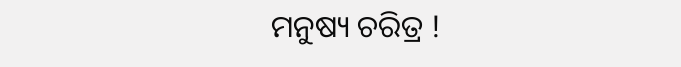ମନୁଷ୍ୟ ଚରିତ୍ର !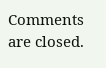Comments are closed.